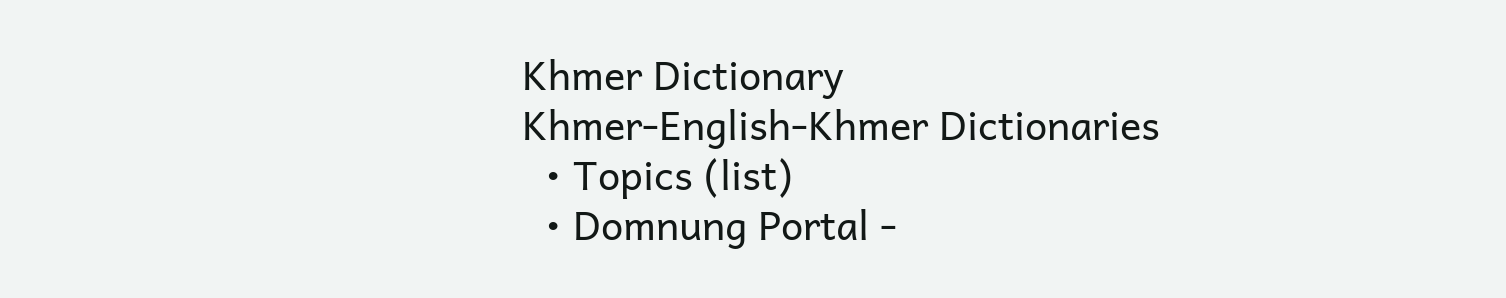Khmer Dictionary
Khmer-English-Khmer Dictionaries
  • Topics (list)
  • Domnung Portal -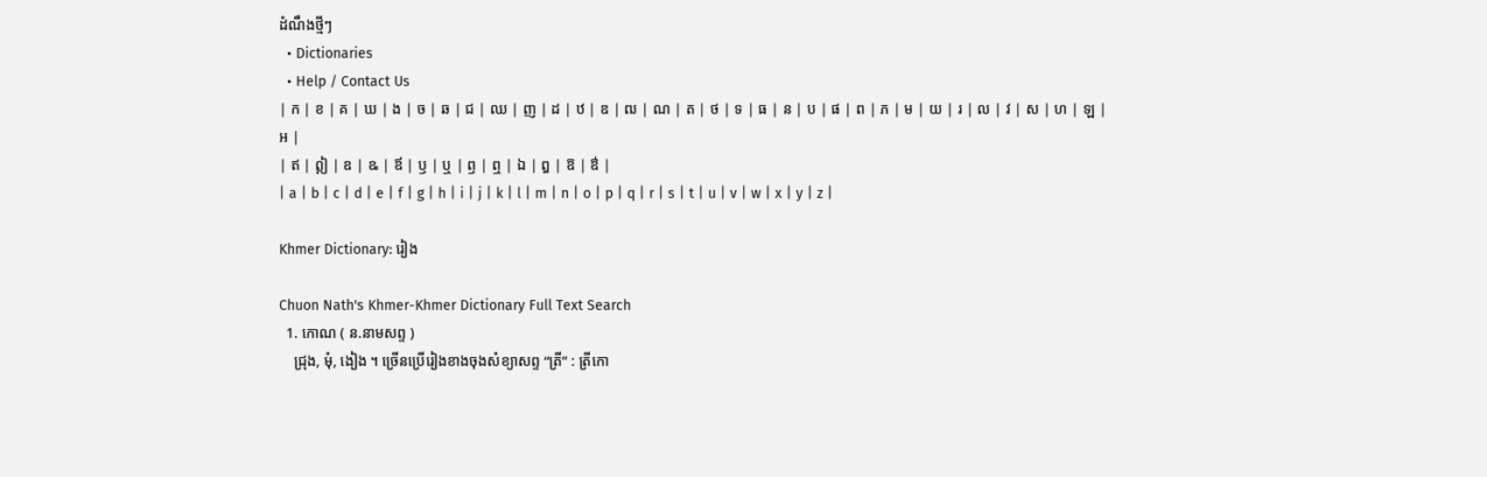ដំណឹងថ្មីៗ
  • Dictionaries
  • Help / Contact Us
| ក | ខ | គ | ឃ | ង | ច | ឆ | ជ | ឈ | ញ | ដ | ឋ | ឌ | ឍ | ណ | ត | ថ | ទ | ធ | ន | ប | ផ | ព | ភ | ម | យ | រ | ល | វ | ស | ហ | ឡ | អ |
| ឥ | ឦ | ឧ | ឩ | ឪ | ឫ | ឬ | ឭ | ឮ | ឯ | ឰ | ឱ | ឳ |
| a | b | c | d | e | f | g | h | i | j | k | l | m | n | o | p | q | r | s | t | u | v | w | x | y | z |

Khmer Dictionary: រៀង

Chuon Nath's Khmer-Khmer Dictionary Full Text Search
  1. កោណ ( ន.នាមសព្ទ )
    ជ្រុង, មុំ, ងៀង ។ ច្រើនប្រើរៀងខាងចុងសំខ្យាសព្ទ “ត្រី” : ត្រីកោ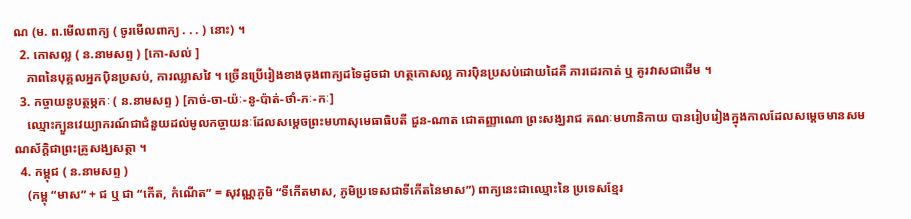ណ (ម. ព.មើលពាក្យ ( ចូរមើលពាក្យ . . . ) នោះ) ។
  2. កោសល្ល ( ន.នាមសព្ទ ) [កោ-សល់ ]
    ភាពនៃបុគ្គលអ្នកប៉ិនប្រសប់, ការឈ្លាសវៃ ។ ច្រើនប្រើរៀងខាងចុងពាក្យដទៃដូចជា ហត្ថកោសល្ល ការប៉ិនប្រសប់ដោយដៃគឺ ភារដេរកាត់ ឬ គូរវាសជាដើម ។
  3. កច្ចាយនូបត្ថម្ភកៈ ( ន.នាមសព្ទ ) [កាច់-ចា-យ៉ៈ-នូ-ប៉ាត់-ថាំ-ភៈ-កៈ]
    ឈ្មោះក្បួនវេយ្យាករណ៍ជាជំនួយដល់មូលកច្ចាយនៈដែលសម្ដេចព្រះមហាសុមេធាធិបតី ជួន-ណាត ជោតញ្ញាណោ ព្រះសង្ឃរាជ គណៈមហានិកាយ បានរៀបរៀងក្នុងកាលដែលសម្ដេចមានសមណស័ក្ដិជាព្រះគ្រូសង្ឃសត្ថា ។
  4. កម្ពុជ ( ន.នាមសព្ទ )
    (កម្ពុ “មាស” + ជ ឬ ជា “កើត, កំណើត” = សុវណ្ណភូមិ “ទីកើតមាស, ភូមិប្រទេសជាទីកើតនៃមាស”) ពាក្យនេះជាឈ្មោះនៃ ប្រទេសខ្មែរ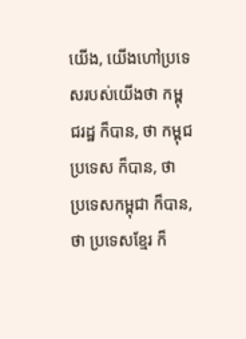យើង, យើងហៅប្រទេសរបស់យើងថា កម្ពុជរដ្ឋ ក៏បាន, ថា កម្ពុជប្រទេស ក៏បាន, ថា ប្រទេសកម្ពុជា ក៏បាន, ថា ប្រទេសខ្មែរ ក៏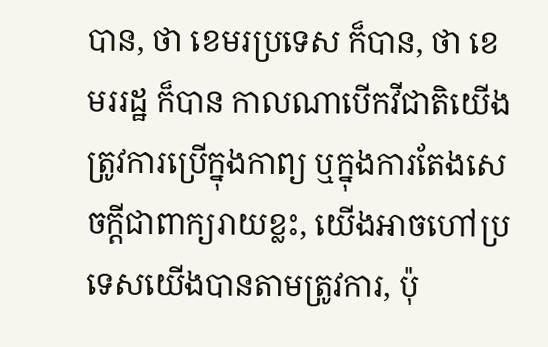បាន, ថា ខេមរប្រទេស ក៏បាន, ថា ខេមររដ្ឋ ក៏បាន កាលណាបើកវីជាតិយើងត្រូវការប្រើក្នុងកាព្យ ឬក្នុងការតែងសេចក្ដីជាពាក្យរាយខ្លះ, យើងអាចហៅប្រទេសយើងបានតាមត្រូវការ, ប៉ុ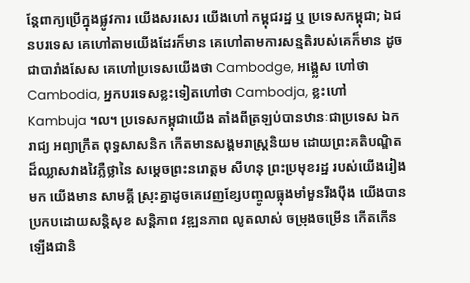ន្តែពាក្យប្រើក្នុងផ្លូវការ យើងសរសេរ យើងហៅ កម្ពុជរដ្ឋ ឬ ប្រទេសកម្ពុជា; ឯជនបរទេស គេហៅតាមយើងដែរក៏មាន គេហៅតាមការសន្មតិរបស់គេក៏មាន ដូចជាបារាំងសែស គេហៅប្រទេសយើងថា Cambodge, អង្គ្លេស ហៅថា Cambodia, អ្នកបរទេសខ្លះទៀតហៅថា Cambodja, ខ្លះហៅ Kambuja ។ល។ ប្រទេសកម្ពុជាយើង តាំងពីត្រឡប់បានឋានៈជាប្រទេស ឯករាជ្យ អព្យាក្រឹត ពុទ្ធសាសនិក កើតមានសង្គមរាស្រ្តនិយម ដោយព្រះគតិបណ្ឌិតដ៏ឈ្លាសវាងវៃភ្លឺថ្លានៃ សម្តេចព្រះនរោត្តម សីហនុ ព្រះប្រមុខរដ្ឋ របស់យើងរៀងមក យើងមាន សាមគ្គី ស្រុះគ្នាដូចគេវេញខ្សែបញ្ចូលធ្លុងមាំមួនរឹងប៉ឹង យើងបានប្រកបដោយសន្តិសុខ សន្តិភាព វឌ្ឍនភាព លូតលាស់ ចម្រុងចម្រើន កើតកើនឡើងជានិ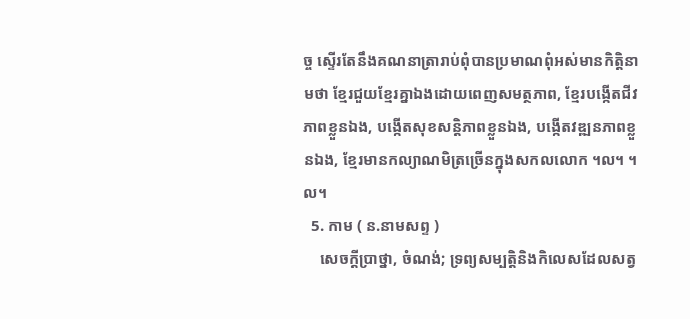ច្ច ស្ទើរតែនឹងគណនាត្រារាប់ពុំបានប្រមាណពុំអស់មានកិត្តិនាមថា ខ្មែរជួយខ្មែរគ្នាឯងដោយពេញសមត្ថភាព, ខ្មែរបង្កើតជីវភាពខ្លួនឯង, បង្កើតសុខសន្តិភាពខ្លួនឯង, បង្កើតវឌ្ឍនភាពខ្លួនឯង, ខ្មែរមានកល្យាណមិត្រច្រើនក្នុងសកលលោក ។ល។ ។ល។
  5. កាម ( ន.នាមសព្ទ )
    សេចក្ដីប្រាថ្នា, ចំណង់; ទ្រព្យសម្បត្តិនិងកិលេសដែលសត្វ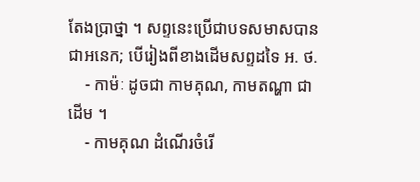តែងប្រាថ្នា ។ សព្ទនេះប្រើជាបទសមាសបានជាអនេក; បើរៀងពីខាងដើមសព្ទដទៃ អ. ថ.
    - កាម៉ៈ ដូចជា កាមគុណ, កាមតណ្ហា ជាដើម ។
    - កាមគុណ ដំណើរចំរើ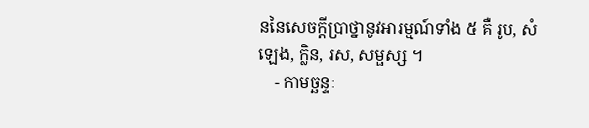ននៃសេចក្ដីប្រាថ្នានូវអារម្មណ៍ទាំង ៥ គឺ រូប, សំឡេង, ក្លិន, រស, សម្ផស្ស ។
    - កាមច្ឆន្ទៈ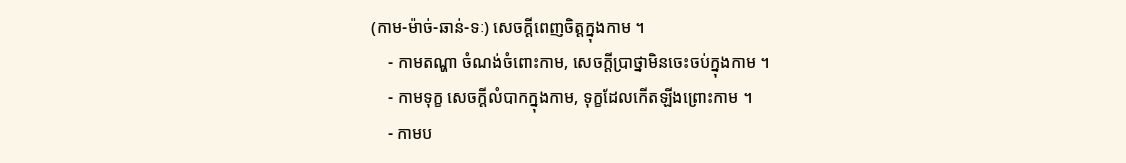(កាម-ម៉ាច់-ឆាន់-ទៈ) សេចក្ដីពេញចិត្តក្នុងកាម ។
    - កាមតណ្ហា ចំណង់ចំពោះកាម, សេចក្ដីប្រាថ្នាមិនចេះចប់ក្នុងកាម ។
    - កាមទុក្ខ សេចក្ដីលំបាកក្នុងកាម, ទុក្ខដែលកើតឡីងព្រោះកាម ។
    - កាមប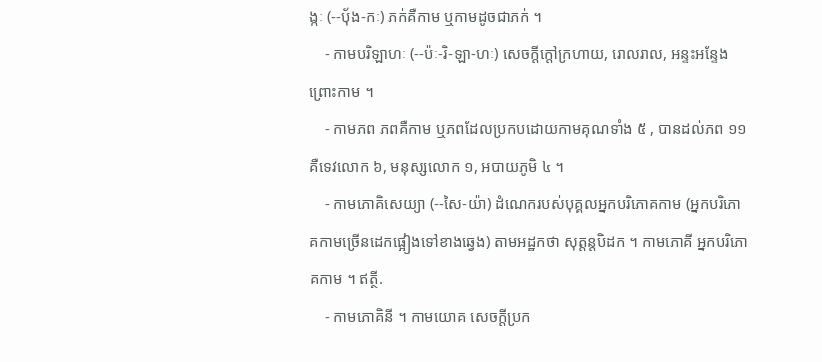ង្កៈ (--ប៉័ង-កៈ) ភក់គឺកាម ឬកាមដូចជាភក់ ។
    - កាមបរិឡាហៈ (--ប៉ៈ-រិ-ឡា-ហៈ) សេចក្ដីក្ដៅក្រហាយ, រោលរាល, អន្ទះអន្ទែងព្រោះកាម ។
    - កាមភព ភពគឺកាម ឬភពដែលប្រកបដោយកាមគុណទាំង ៥ , បានដល់ភព ១១ គឺទេវលោក ៦, មនុស្សលោក ១, អបាយភូមិ ៤ ។
    - កាមភោគិសេយ្យា (--សៃ-យ៉ា) ដំណេករបស់បុគ្គលអ្នកបរិភោគកាម (អ្នកបរិភោគកាមច្រើនដេកផ្អៀងទៅខាងឆ្វេង) តាមអដ្ឋកថា សុត្តន្តបិដក ។ កាមភោគី អ្នកបរិភោគកាម ។ ឥត្ថី.
    - កាមភោគិនី ។ កាមយោគ សេចក្ដីប្រក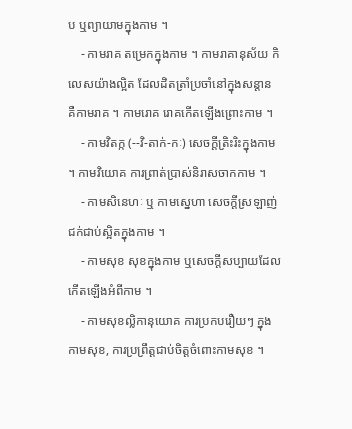ប ឬព្យាយាមក្នុងកាម ។
    - កាមរាគ តម្រេកក្នុងកាម ។ កាមរាគានុស័យ កិលេសយ៉ាងល្អិត ដែលដិតត្រាំប្រចាំនៅក្នុងសន្ដាន គឺកាមរាគ ។ កាមរោគ រោគកើតឡើងព្រោះកាម ។
    - កាមវិតក្ក (--វិ-តាក់-កៈ) សេចក្ដីត្រិះរិះក្នុងកាម ។ កាមវិយោគ ការព្រាត់ប្រាស់និរាសចាកកាម ។
    - កាមសិនេហៈ ឬ កាមស្នេហា សេចក្ដីស្រឡាញ់ជក់ជាប់ស្អិតក្នុងកាម ។
    - កាមសុខ សុខក្នុងកាម ឬសេចក្ដីសប្បាយដែលកើតឡើងអំពីកាម ។
    - កាមសុខល្លិកានុយោគ ការប្រកបរឿយៗ ក្នុងកាមសុខ, ការប្រព្រឹត្តជាប់ចិត្តចំពោះកាមសុខ ។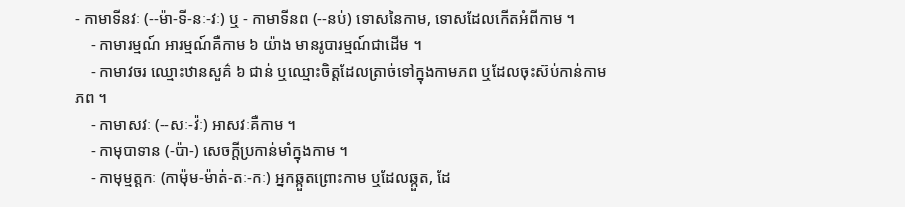- កាមាទីនវៈ (--ម៉ា-ទី-នៈ-វៈ) ឬ - កាមាទីនព (--នប់) ទោសនៃកាម, ទោសដែលកើតអំពីកាម ។
    - កាមារម្មណ៍ អារម្មណ៍គឺកាម ៦ យ៉ាង មានរូបារម្មណ៍ជាដើម ។
    - កាមាវចរ ឈ្មោះឋានសួគ៌ ៦ ជាន់ ឬឈ្មោះចិត្តដែលត្រាច់ទៅក្នុងកាមភព ឬដែលចុះស៊ប់កាន់កាមភព ។
    - កាមាសវៈ (--សៈ-វ៉ៈ) អាសវៈគឺកាម ។
    - កាមុបាទាន (-ប៉ា-) សេចក្ដីប្រកាន់មាំក្នុងកាម ។
    - កាមុម្មត្តកៈ (កាម៉ុម-ម៉ាត់-តៈ-កៈ) អ្នកឆ្កួតព្រោះកាម ឬដែលឆ្កួត, ដែ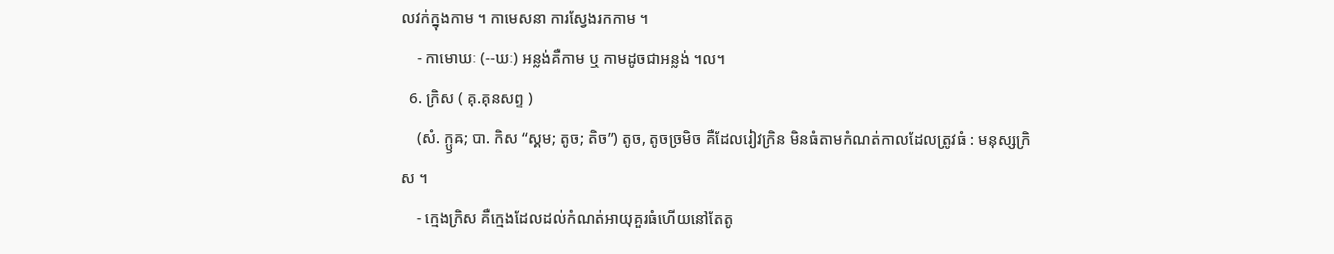លវក់ក្នុងកាម ។ កាមេសនា ការស្វែងរកកាម ។
    - កាមោឃៈ (--ឃៈ) អន្លង់គឺកាម ឬ កាមដូចជាអន្លង់ ។ល។
  6. ក្រិស ( គុ.គុនសព្ទ )
    (សំ. ក្ឫឝ; បា. កិស “ស្គម; តូច; តិច”) តូច, តូចច្រមិច គឺដែលរៀវក្រិន មិនធំតាមកំណត់កាលដែលត្រូវធំ : មនុស្សក្រិស ។
    - ក្មេងក្រិស គឺក្មេងដែលដល់កំណត់អាយុគួរធំហើយនៅតែតូ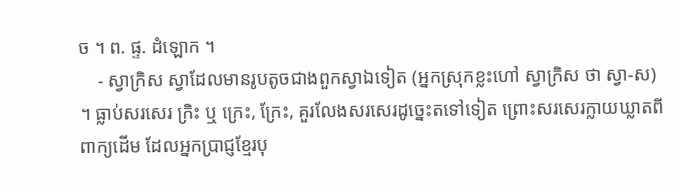ច ។ ព. ផ្ទ. ដំឡោក ។
    - ស្វាក្រិស ស្វាដែលមានរូបតូចជាងពួកស្វាឯទៀត (អ្នកស្រុកខ្លះហៅ ស្វាក្រិស ថា ស្វា-ស) ។ ធ្លាប់សរសេរ ក្រិះ ឬ ក្រេះ, ក្រែះ, គួរលែងសរសេរដូច្នេះតទៅទៀត ព្រោះសរសេរក្លាយឃ្លាតពីពាក្យដើម ដែលអ្នកប្រាជ្ញខ្មែរបុ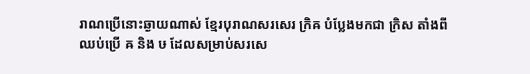រាណប្រើនោះឆ្ងាយណាស់ ខ្មែរបុរាណសរសេរ ក្រិឝ បំប្លែងមកជា ក្រិស តាំងពីឈប់ប្រើ ឝ និង ឞ ដែលសម្រាប់សរសេ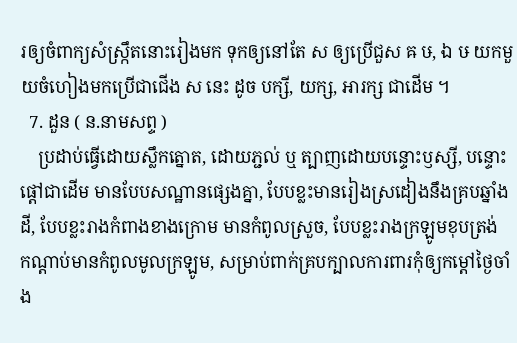រឲ្យចំពាក្យសំស្ក្រឹតនោះរៀងមក ទុកឲ្យនៅតែ ស ឲ្យប្រើជួស ឝ ឞ, ឯ ឞ យកមួយចំហៀងមកប្រើជាជើង ស នេះ ដូច បក្សី, យក្ស, អារក្ស ជាដើម ។
  7. ដួន ( ន.នាមសព្ទ )
    ប្រដាប់ធ្វើដោយស្លឹកត្នោត, ដោយភ្ជល់ ឬ ត្បាញដោយបន្ទោះឫស្សី, បន្ទោះផ្ដៅជាដើម មានបែបសណ្ឋានផ្សេងគ្នា, បែបខ្លះមានរៀងស្រដៀងនឹងគ្របឆ្នាំងដី, បែបខ្លះរាងកំពាងខាងក្រោម មានកំពូលស្រួច, បែបខ្លះរាងក្រឡូមខុបត្រង់ កណ្ដាប់មានកំពូលមូលក្រឡូម, សម្រាប់ពាក់គ្របក្បាលការពារកុំឲ្យកម្ដៅថ្ងៃចាំង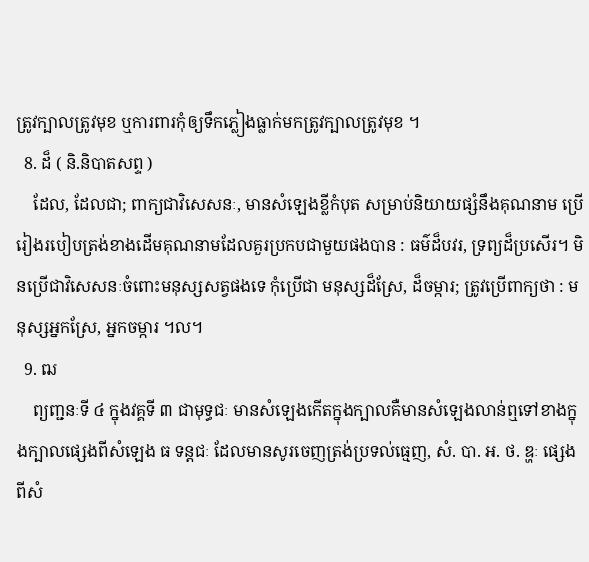ត្រូវក្បាលត្រូវមុខ ឬការពារកុំឲ្យទឹកភ្លៀងធ្លាក់មកត្រូវក្បាលត្រូវមុខ ។
  8. ដ៏ ( និ.និបាតសព្ទ )
    ដែល, ដែលជា; ពាក្យជាវិសេសនៈ, មានសំឡេងខ្លីកំបុត សម្រាប់និយាយផ្សំនឹងគុណនាម ប្រើរៀងរបៀបត្រង់ខាងដើមគុណនាមដែលគួរប្រកបជាមួយផងបាន : ធម៌ដ៏បវរ, ទ្រព្យដ៏ប្រសើរ។ មិនប្រើជាវិសេសនៈចំពោះមនុស្សសត្វផងទេ កុំប្រើជា មនុស្សដ៏ស្រែ, ដ៏ចម្ការ; ត្រូវប្រើពាក្យថា : មនុស្សអ្នកស្រែ, អ្នកចម្ការ ។ល។
  9. ឍ
    ព្យញ្ជនៈទី ៤ ក្នុងវគ្គទី ៣ ជាមុទ្ធជៈ មានសំឡេងកើតក្នុងក្បាលគឺមានសំឡេងលាន់ឮទៅខាងក្នុងក្បាលផ្សេងពីសំឡេង ធ ទន្តជៈ ដែលមានសូរចេញត្រង់ប្រទល់ធ្មេញ, សំ. បា. អ. ថ. ឌ្ហៈ ផ្សេងពីសំ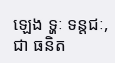ឡេង ទ្ហៈ ទន្តជៈ, ជា ធនិត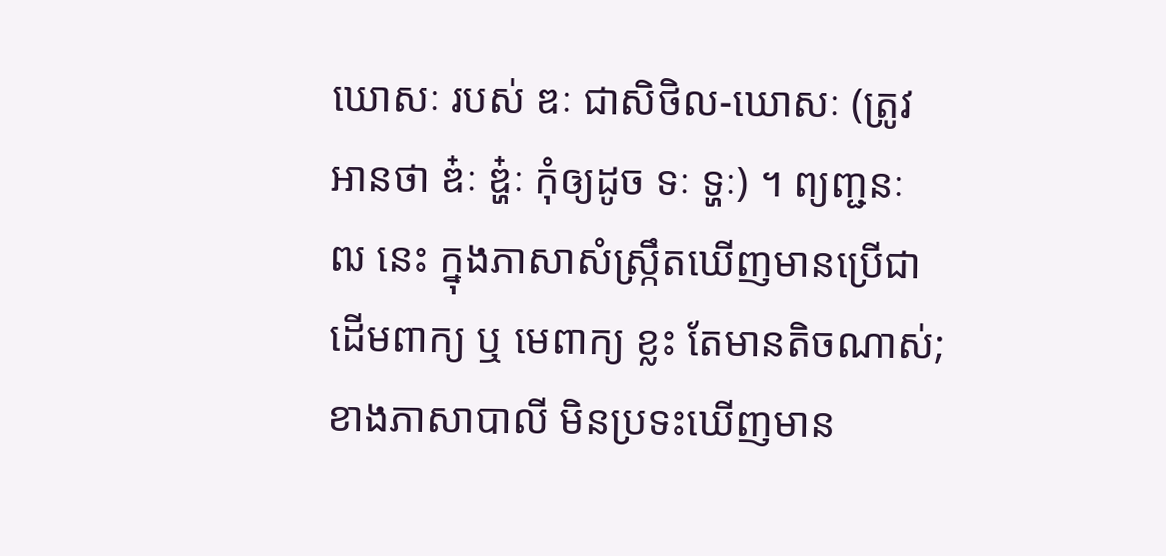ឃោសៈ របស់ ឌៈ ជាសិថិល-ឃោសៈ (ត្រូវអានថា ឌ៎ៈ ឌ្ហ៎ៈ កុំឲ្យដូច ទៈ ទ្ហៈ) ។ ព្យញ្ជនៈ ឍ នេះ ក្នុងភាសាសំស្រ្កឹតឃើញមានប្រើជា ដើមពាក្យ ឬ មេពាក្យ ខ្លះ តែមានតិចណាស់; ខាងភាសាបាលី មិនប្រទះឃើញមាន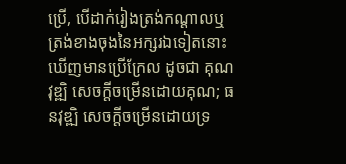ប្រើ, បើដាក់រៀងត្រង់កណ្ដាលឬត្រង់ខាងចុងនៃអក្សរឯទៀតនោះ ឃើញមានប្រើក្រែល ដូចជា គុណវុឌ្ឍិ សេចក្ដីចម្រើនដោយគុណ; ធនវុឌ្ឍិ សេចក្ដីចម្រើនដោយទ្រ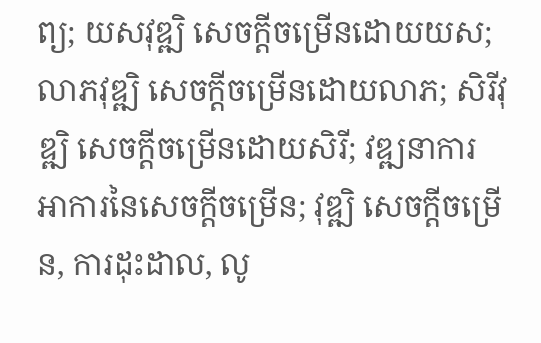ព្យ; យសវុឌ្ឍិ សេចក្ដីចម្រើនដោយយស; លាភវុឌ្ឍិ សេចក្ដីចម្រើនដោយលាភ; សិរីវុឌ្ឍិ សេចក្ដីចម្រើនដោយសិរី; វឌ្ឍនាការ អាការនៃសេចក្ដីចម្រើន; វុឌ្ឍិ សេចក្ដីចម្រើន, ការដុះដាល, លូ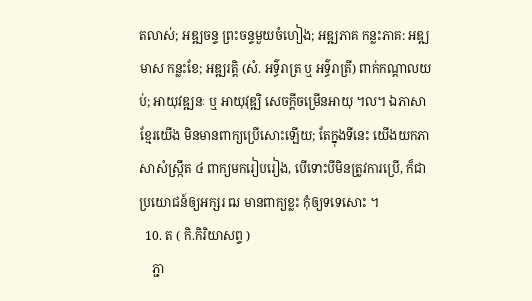តលាស់; អឌ្ឍចន្ទ ព្រះចន្ទមួយចំហៀង; អឌ្ឍភាគ កន្លះភាគ: អឌ្ឍមាស កន្លះខែ; អឌ្ឍរត្តិ (សំ. អទ៌្ធរាត្រ ឬ អទ៌្ធរាត្រី) ពាក់កណ្ដាលយប់; អាយុវឌ្ឍនៈ ឬ អាយុវុឌ្ឍិ សេចក្ដីចម្រើនអាយុ ។ល។ ឯភាសាខ្មែរយើង មិនមានពាក្យប្រើសោះឡើយ; តែក្នុងទីនេះ យើងយកភាសាសំស្រ្កឹត ៤ ពាក្យមករៀបរៀង, បើទោះបីមិនត្រូវការប្រើ, ក៏ជាប្រយោជន៍ឲ្យអក្សរ ឍ មានពាក្យខ្លះ កុំឲ្យទទេសោះ ។
  10. ត ( កិ.កិរិយាសព្ទ )
    ភ្ជា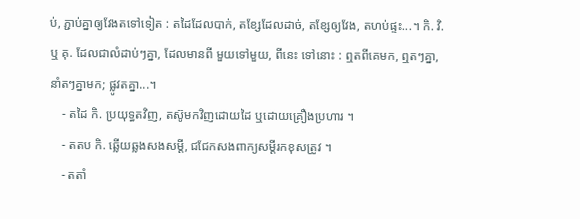ប់, ភ្ជាប់គ្នាឲ្យវែងតទៅទៀត : តដៃដែលបាក់, តខ្សែដែលដាច់, តខ្សែឲ្យវែង, តហប់ផ្ទះ...។ កិ. វិ. ឬ គុ. ដែលជាលំដាប់ៗគ្នា, ដែលមានពី មួយទៅមួយ, ពីនេះ ទៅនោះ : ឮតពីគេមក, ឮតៗគ្នា, នាំតៗគ្នាមក; ផ្លូវតគ្នា...។
    - តដៃ កិ. ប្រយុទ្ធតវិញ, តស៊ូមកវិញដោយដៃ ឬដោយគ្រឿងប្រហារ ។
    - តតប កិ. ឆ្លើយឆ្លងសងសម្ដី, ជជែកសងពាក្យសម្ដីរកខុសត្រូវ ។
    - តតាំ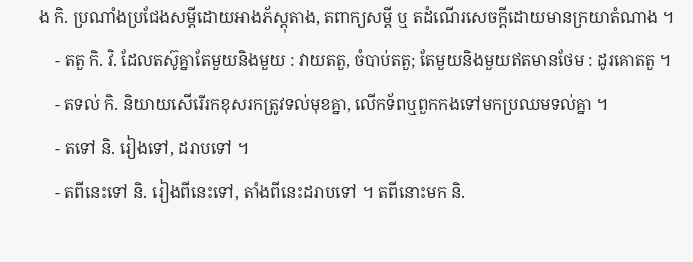ង កិ. ប្រណាំងប្រជែងសម្ដីដោយអាងភ័ស្ដុតាង, តពាក្យសម្ដី ឬ តដំណើរសេចក្ដីដោយមានក្រយាតំណាង ។
    - តតួ កិ. វិ. ដែលតស៊ូគ្នាតែមួយនិងមួយ : វាយតតួ, ចំបាប់តតួ; តែមួយនិងមួយឥតមានថែម : ដូរគោតតួ ។
    - តទល់ កិ. និយាយសើរើរកខុសរកត្រូវទល់មុខគ្នា, លើកទ័ពឬពួកកងទៅមកប្រឈមទល់គ្នា ។
    - តទៅ និ. រៀងទៅ, ដរាបទៅ ។
    - តពីនេះទៅ និ. រៀងពីនេះទៅ, តាំងពីនេះដរាបទៅ ។ តពីនោះមក និ.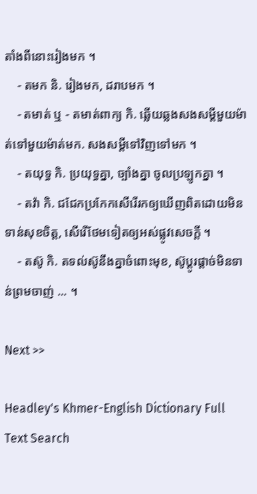តាំងពីនោះរៀងមក ។
    - តមក និ. រៀងមក, ដរាបមក ។
    - តមាត់ ឬ - តមាត់ពាក្យ កិ. ឆ្លើយឆ្លងសងសម្ដីមួយម៉ាត់ទៅមួយម៉ាត់មក. សងសម្ដីទៅវិញទៅមក ។
    - តយុទ្ធ កិ. ប្រយុទ្ធគ្នា, ច្បាំងគ្នា ចូលប្រឡូកគ្នា ។
    - តវ៉ា កិ. ជជែកប្រកែកសើរើរកឲ្យឃើញពិតដោយមិនទាន់សុខចិត្ត, សើរើថែមទៀតឲ្យអស់ផ្លូវសេចក្ដី ។
    - តស៊ូ កិ. តទល់ស៊ូនឹងគ្នាចំពោះមុខ, ស៊ូប្ដូរផ្ដាច់មិនទាន់ព្រមចាញ់ ... ។

Next >>

Headley's Khmer-English Dictionary Full Text Search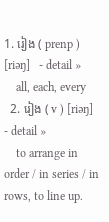1. រៀង ( prenp ) [riəŋ]   - detail »
    all, each, every
  2. រៀង ( v ) [riəŋ]   - detail »
    to arrange in order / in series / in rows, to line up.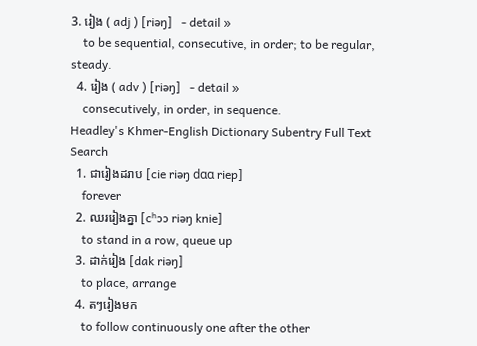3. រៀង ( adj ) [riəŋ]   - detail »
    to be sequential, consecutive, in order; to be regular, steady.
  4. រៀង ( adv ) [riəŋ]   - detail »
    consecutively, in order, in sequence.
Headley's Khmer-English Dictionary Subentry Full Text Search
  1. ជារៀងដរាប [cie riəŋ dɑɑ riep]
    forever
  2. ឈររៀងគ្នា [cʰɔɔ riəŋ knie]
    to stand in a row, queue up
  3. ដាក់រៀង [dak riəŋ]
    to place, arrange
  4. តៗរៀងមក
    to follow continuously one after the other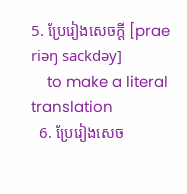5. ប្រែរៀងសេចក្តី [prae riəŋ sackdǝy]
    to make a literal translation
  6. ប្រែរៀងសេច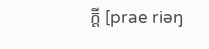ក្តី [prae riəŋ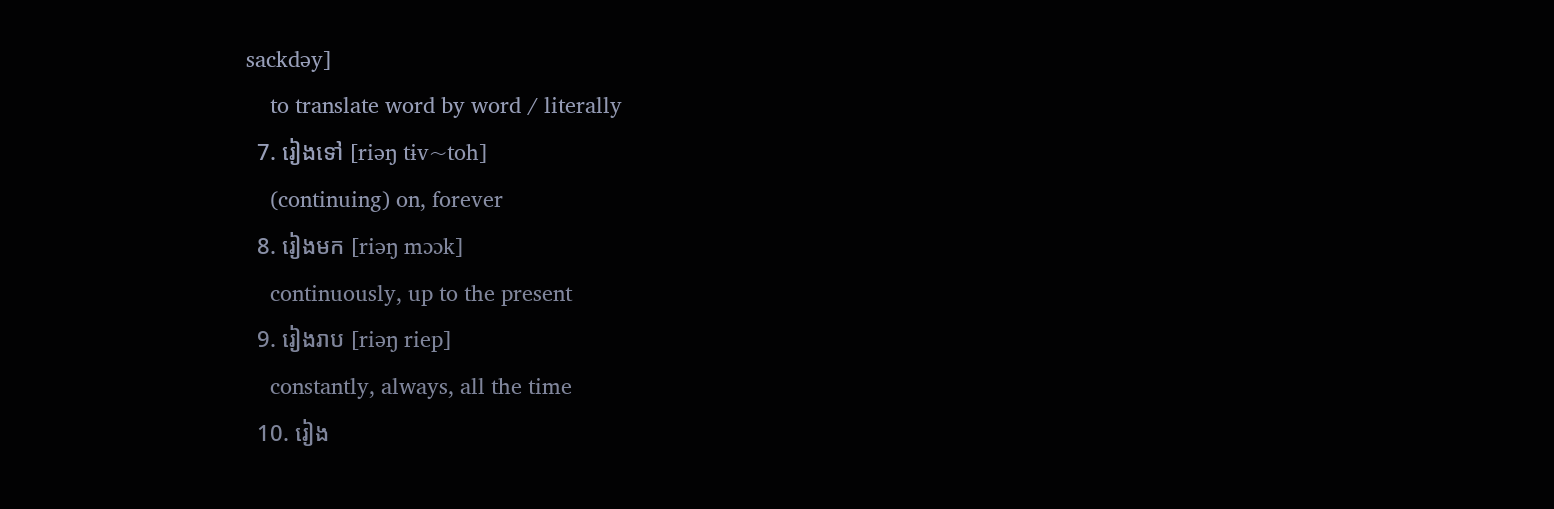sackdǝy]
    to translate word by word / literally
  7. រៀងទៅ [riəŋ tɨv~toh]
    (continuing) on, forever
  8. រៀងមក [riəŋ mɔɔk]
    continuously, up to the present
  9. រៀងរាប [riəŋ riep]
    constantly, always, all the time
  10. រៀង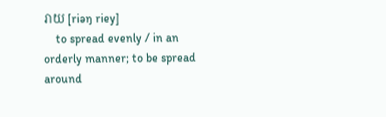រាយ [riəŋ riey]
    to spread evenly / in an orderly manner; to be spread around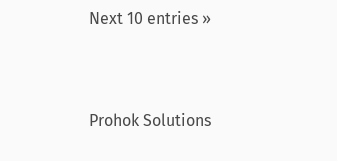Next 10 entries »



Prohok Solutions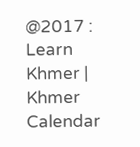@2017 : Learn Khmer | Khmer Calendar